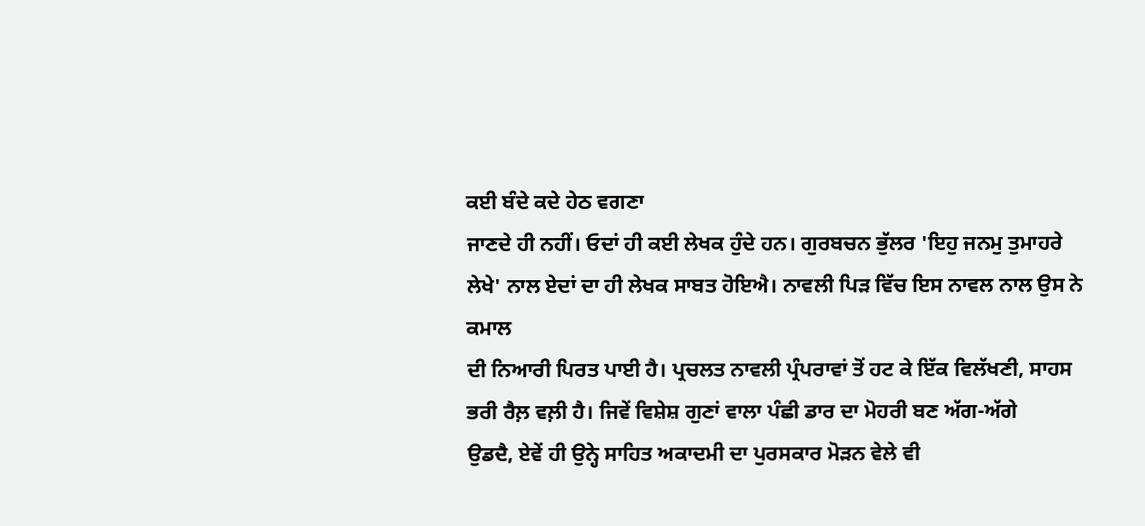ਕਈ ਬੰਦੇ ਕਦੇ ਹੇਠ ਵਗਣਾ
ਜਾਣਦੇ ਹੀ ਨਹੀਂ। ਓਦਾਂ ਹੀ ਕਈ ਲੇਖਕ ਹੁੰਦੇ ਹਨ। ਗੁਰਬਚਨ ਭੁੱਲਰ 'ਇਹੁ ਜਨਮੁ ਤੁਮਾਹਰੇ
ਲੇਖੇ' ਨਾਲ ਏਦਾਂ ਦਾ ਹੀ ਲੇਖਕ ਸਾਬਤ ਹੋਇਐ। ਨਾਵਲੀ ਪਿੜ ਵਿੱਚ ਇਸ ਨਾਵਲ ਨਾਲ ਉਸ ਨੇ ਕਮਾਲ
ਦੀ ਨਿਆਰੀ ਪਿਰਤ ਪਾਈ ਹੈ। ਪ੍ਰਚਲਤ ਨਾਵਲੀ ਪ੍ਰੰਪਰਾਵਾਂ ਤੋਂ ਹਟ ਕੇ ਇੱਕ ਵਿਲੱਖਣੀ, ਸਾਹਸ
ਭਰੀ ਰੈਲ਼ ਵਲ਼ੀ ਹੈ। ਜਿਵੇਂ ਵਿਸ਼ੇਸ਼ ਗੁਣਾਂ ਵਾਲਾ ਪੰਛੀ ਡਾਰ ਦਾ ਮੋਹਰੀ ਬਣ ਅੱਗ-ਅੱਗੇ
ਉਡਦੈ, ਏਵੇਂ ਹੀ ਉਨ੍ਹੇ ਸਾਹਿਤ ਅਕਾਦਮੀ ਦਾ ਪੁਰਸਕਾਰ ਮੋੜਨ ਵੇਲੇ ਵੀ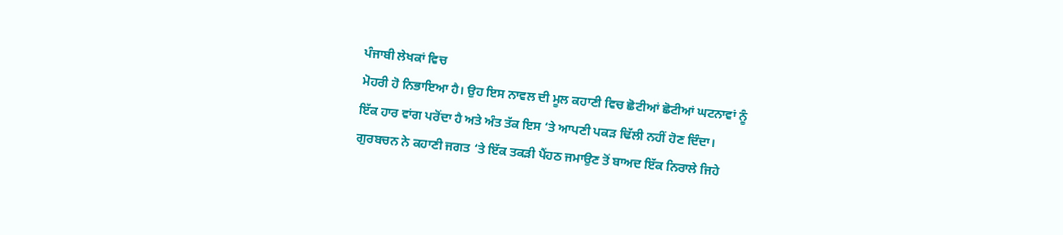ਪੰਜਾਬੀ ਲੇਖਕਾਂ ਵਿਚ
ਮੋਹਰੀ ਹੋ ਨਿਭਾਇਆ ਹੈ। ਉਹ ਇਸ ਨਾਵਲ ਦੀ ਮੂਲ ਕਹਾਣੀ ਵਿਚ ਛੋਟੀਆਂ ਛੋਟੀਆਂ ਘਟਨਾਵਾਂ ਨੂੰ
ਇੱਕ ਹਾਰ ਵਾਂਗ ਪਰੋਂਦਾ ਹੈ ਅਤੇ ਅੰਤ ਤੱਕ ਇਸ ‘ਤੇ ਆਪਣੀ ਪਕੜ ਢਿੱਲੀ ਨਹੀਂ ਹੋਣ ਦਿੰਦਾ।
ਗੁਰਬਚਨ ਨੇ ਕਹਾਣੀ ਜਗਤ ‘ਤੇ ਇੱਕ ਤਕੜੀ ਪੈਂਹਠ ਜਮਾਉਣ ਤੋਂ ਬਾਅਦ ਇੱਕ ਨਿਰਾਲੇ ਜਿਹੇ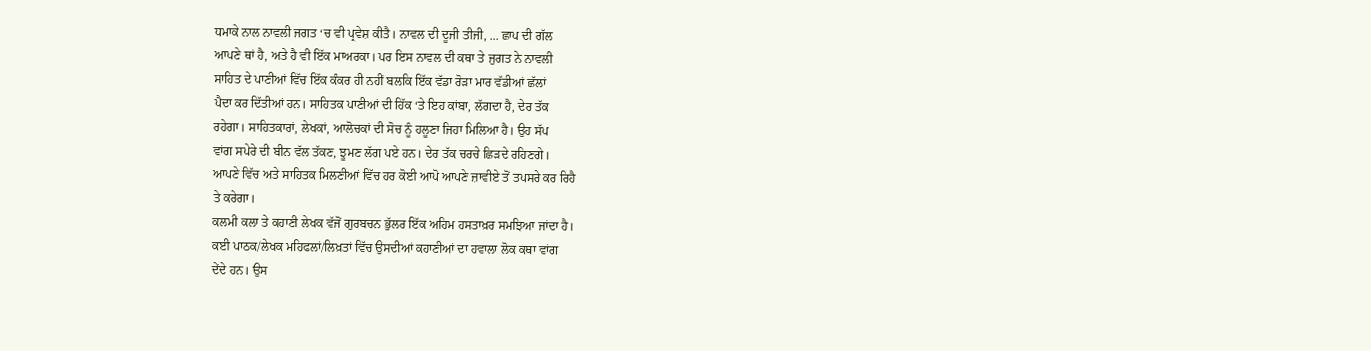ਧਮਾਕੇ ਨਾਲ ਨਾਵਲੀ ਜਗਤ ‘ਚ ਵੀ ਪ੍ਰਵੇਸ਼ ਕੀਤੈ। ਨਾਵਲ ਦੀ ਦੂਜੀ ਤੀਜੀ, ... ਛਾਪ ਦੀ ਗੱਲ
ਆਪਣੇ ਥਾਂ ਹੈ, ਅਤੇ ਹੈ ਵੀ ਇੱਕ ਮਾਅਰਕਾ। ਪਰ ਇਸ ਨਾਵਲ ਦੀ ਕਥਾ ਤੇ ਜੁਗਤ ਨੇ ਨਾਵਲੀ
ਸਾਹਿਤ ਦੇ ਪਾਣੀਆਂ ਵਿੱਚ ਇੱਕ ਕੰਕਰ ਹੀ ਨਹੀਂ ਬਲਕਿ ਇੱਕ ਵੱਡਾ ਰੋੜਾ ਮਾਰ ਵੱਡੀਆਂ ਛੱਲਾਂ
ਪੈਦਾ ਕਰ ਦਿੱਤੀਆਂ ਹਨ। ਸਾਹਿਤਕ ਪਾਣੀਆਂ ਦੀ ਹਿੱਕ ‘ਤੇ ਇਹ ਕਾਂਬਾ, ਲੱਗਦਾ ਹੈ, ਦੇਰ ਤੱਕ
ਰਹੇਗਾ। ਸਾਹਿਤਕਾਰਾਂ, ਲੇਖਕਾਂ, ਆਲੋਚਕਾਂ ਦੀ ਸੋਚ ਨੂੰ ਹਲੂਣਾ ਜਿਹਾ ਮਿਲਿਆ ਹੈ। ਉਹ ਸੱਪ
ਵਾਂਗ ਸਪੇਰੇ ਦੀ ਬੀਨ ਵੱਲ ਤੱਕਣ, ਝੂਮਣ ਲੱਗ ਪਏ ਹਨ। ਦੇਰ ਤੱਕ ਚਰਚੇ ਛਿੜਦੇ ਰਹਿਣਗੇ।
ਆਪਣੇ ਵਿੱਚ ਅਤੇ ਸਾਹਿਤਕ ਮਿਲਣੀਆਂ ਵਿੱਚ ਹਰ ਕੋਈ ਆਪੋ ਆਪਣੇ ਜ਼ਾਵੀਏ ਤੋਂ ਤਪਸਰੇ ਕਰ ਰਿਹੈ
ਤੇ ਕਰੇਗਾ।
ਕਲਮੀ ਕਲਾ ਤੇ ਕਹਾਣੀ ਲੇਖਕ ਵੱਜੋਂ ਗੁਰਬਚਨ ਭੁੱਲਰ ਇੱਕ ਅਹਿਮ ਹਸਤਾਖ਼ਰ ਸਮਝਿਆ ਜਾਂਦਾ ਹੈ।
ਕਈ ਪਾਠਕ/ਲੇਖਕ ਮਹਿਫਲਾਂ/ਲਿਖ਼ਤਾਂ ਵਿੱਚ ਉਸਦੀਆਂ ਕਹਾਣੀਆਂ ਦਾ ਹਵਾਲਾ ਲੋਕ ਕਥਾ ਵਾਂਗ
ਦੇਂਦੇ ਹਨ। ਉਸ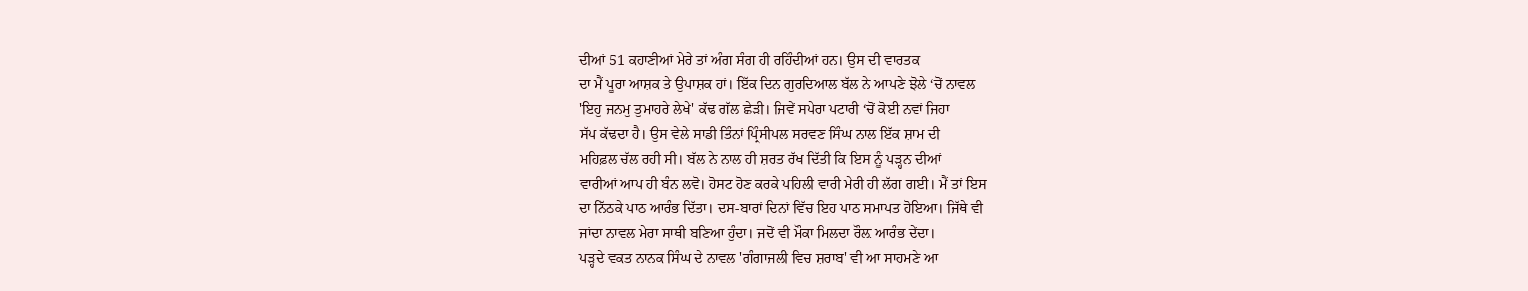ਦੀਆਂ 51 ਕਹਾਣੀਆਂ ਮੇਰੇ ਤਾਂ ਅੰਗ ਸੰਗ ਹੀ ਰਹਿੰਦੀਆਂ ਹਨ। ਉਸ ਦੀ ਵਾਰਤਕ
ਦਾ ਮੈਂ ਪੂਰਾ ਆਸ਼ਕ ਤੇ ਉਪਾਸ਼ਕ ਹਾਂ। ਇੱਕ ਦਿਨ ਗੁਰਦਿਆਲ ਬੱਲ ਨੇ ਆਪਣੇ ਝੋਲੇ ‘ਚੋਂ ਨਾਵਲ
'ਇਹੁ ਜਨਮੁ ਤੁਮਾਹਰੇ ਲੇਖੇ' ਕੱਢ ਗੱਲ ਛੇੜੀ। ਜਿਵੇਂ ਸਪੇਰਾ ਪਟਾਰੀ ‘ਚੋਂ ਕੋਈ ਨਵਾਂ ਜਿਹਾ
ਸੱਪ ਕੱਢਦਾ ਹੈ। ਉਸ ਵੇਲੇ ਸਾਡੀ ਤਿੰਨਾਂ ਪ੍ਰਿੰਸੀਪਲ ਸਰਵਣ ਸਿੰਘ ਨਾਲ ਇੱਕ ਸ਼ਾਮ ਦੀ
ਮਹਿਫ਼ਲ ਚੱਲ ਰਹੀ ਸੀ। ਬੱਲ ਨੇ ਨਾਲ ਹੀ ਸ਼ਰਤ ਰੱਖ ਦਿੱਤੀ ਕਿ ਇਸ ਨੂੰ ਪੜ੍ਹਨ ਦੀਆਂ
ਵਾਰੀਆਂ ਆਪ ਹੀ ਬੰਨ ਲਵੋ। ਹੋਸਟ ਹੋਣ ਕਰਕੇ ਪਹਿਲੀ ਵਾਰੀ ਮੇਰੀ ਹੀ ਲੱਗ ਗਈ। ਮੈਂ ਤਾਂ ਇਸ
ਦਾ ਨਿੱਠਕੇ ਪਾਠ ਆਰੰਭ ਦਿੱਤਾ। ਦਸ-ਬਾਰਾਂ ਦਿਨਾਂ ਵਿੱਚ ਇਹ ਪਾਠ ਸਮਾਪਤ ਹੋਇਆ। ਜਿੱਥੇ ਵੀ
ਜਾਂਦਾ ਨਾਵਲ ਮੇਰਾ ਸਾਥੀ ਬਣਿਆ ਹੁੰਦਾ। ਜਦੋਂ ਵੀ ਮੌਕਾ ਮਿਲਦਾ ਰੌਲ਼ ਆਰੰਭ ਦੇਂਦਾ।
ਪੜ੍ਹਦੇ ਵਕਤ ਨਾਨਕ ਸਿੰਘ ਦੇ ਨਾਵਲ 'ਗੰਗਾਜਲੀ ਵਿਚ ਸ਼ਰਾਬ' ਵੀ ਆ ਸਾਹਮਣੇ ਆ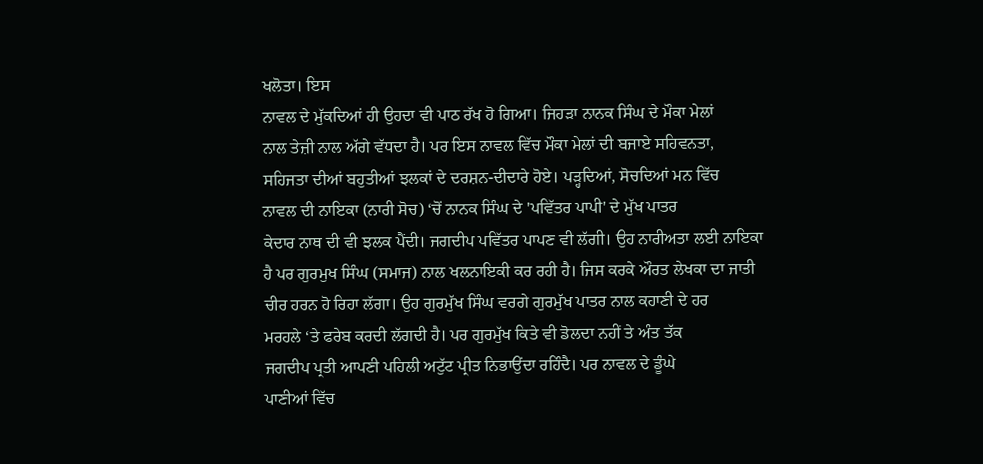ਖਲੋਤਾ। ਇਸ
ਨਾਵਲ ਦੇ ਮੁੱਕਦਿਆਂ ਹੀ ਉਹਦਾ ਵੀ ਪਾਠ ਰੱਖ ਹੋ ਗਿਆ। ਜਿਹੜਾ ਨਾਨਕ ਸਿੰਘ ਦੇ ਮੌਕਾ ਮੇਲਾਂ
ਨਾਲ ਤੇਜ਼ੀ ਨਾਲ ਅੱਗੇ ਵੱਧਦਾ ਹੈ। ਪਰ ਇਸ ਨਾਵਲ ਵਿੱਚ ਮੌਕਾ ਮੇਲਾਂ ਦੀ ਬਜਾਏ ਸਹਿਵਨਤਾ,
ਸਹਿਜਤਾ ਦੀਆਂ ਬਹੁਤੀਆਂ ਝਲਕਾਂ ਦੇ ਦਰਸ਼ਨ-ਦੀਦਾਰੇ ਹੋਏ। ਪੜ੍ਹਦਿਆਂ, ਸੋਚਦਿਆਂ ਮਨ ਵਿੱਚ
ਨਾਵਲ ਦੀ ਨਾਇਕਾ (ਨਾਰੀ ਸੋਚ) ‘ਚੋਂ ਨਾਨਕ ਸਿੰਘ ਦੇ 'ਪਵਿੱਤਰ ਪਾਪੀ' ਦੇ ਮੁੱਖ ਪਾਤਰ
ਕੇਦਾਰ ਨਾਥ ਦੀ ਵੀ ਝਲਕ ਪੈਂਦੀ। ਜਗਦੀਪ ਪਵਿੱਤਰ ਪਾਪਣ ਵੀ ਲੱਗੀ। ਉਹ ਨਾਰੀਅਤਾ ਲਈ ਨਾਇਕਾ
ਹੈ ਪਰ ਗੁਰਮੁਖ ਸਿੰਘ (ਸਮਾਜ) ਨਾਲ ਖਲਨਾਇਕੀ ਕਰ ਰਹੀ ਹੈ। ਜਿਸ ਕਰਕੇ ਔਰਤ ਲੇਖਕਾ ਦਾ ਜਾਤੀ
ਚੀਰ ਹਰਨ ਹੋ ਰਿਹਾ ਲੱਗਾ। ਉਹ ਗੁਰਮੁੱਖ ਸਿੰਘ ਵਰਗੇ ਗੁਰਮੁੱਖ ਪਾਤਰ ਨਾਲ ਕਹਾਣੀ ਦੇ ਹਰ
ਮਰਹਲੇ ‘ਤੇ ਫਰੇਬ ਕਰਦੀ ਲੱਗਦੀ ਹੈ। ਪਰ ਗੁਰਮੁੱਖ ਕਿਤੇ ਵੀ ਡੋਲਦਾ ਨਹੀਂ ਤੇ ਅੰਤ ਤੱਕ
ਜਗਦੀਪ ਪ੍ਰਤੀ ਆਪਣੀ ਪਹਿਲੀ ਅਟੁੱਟ ਪ੍ਰੀਤ ਨਿਭਾਉਂਦਾ ਰਹਿੰਦੈ। ਪਰ ਨਾਵਲ ਦੇ ਡੂੰਘੇ
ਪਾਣੀਆਂ ਵਿੱਚ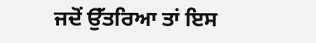ਜਦੋਂ ਉੱਤਰਿਆ ਤਾਂ ਇਸ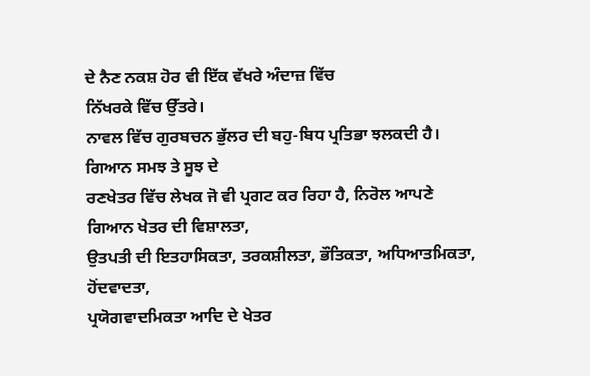ਦੇ ਨੈਣ ਨਕਸ਼ ਹੋਰ ਵੀ ਇੱਕ ਵੱਖਰੇ ਅੰਦਾਜ਼ ਵਿੱਚ
ਨਿੱਖਰਕੇ ਵਿੱਚ ਉੱਤਰੇ।
ਨਾਵਲ ਵਿੱਚ ਗੁਰਬਚਨ ਭੁੱਲਰ ਦੀ ਬਹੁ-ਬਿਧ ਪ੍ਰਤਿਭਾ ਝਲਕਦੀ ਹੈ। ਗਿਆਨ ਸਮਝ ਤੇ ਸੂਝ ਦੇ
ਰਣਖੇਤਰ ਵਿੱਚ ਲੇਖਕ ਜੋ ਵੀ ਪ੍ਰਗਟ ਕਰ ਰਿਹਾ ਹੈ, ਨਿਰੋਲ ਆਪਣੇ ਗਿਆਨ ਖੇਤਰ ਦੀ ਵਿਸ਼ਾਲਤਾ,
ਉਤਪਤੀ ਦੀ ਇਤਹਾਸਿਕਤਾ, ਤਰਕਸ਼ੀਲਤਾ, ਭੌਤਿਕਤਾ, ਅਧਿਆਤਮਿਕਤਾ, ਹੋਂਦਵਾਦਤਾ,
ਪ੍ਰਯੋਗਵਾਦਮਿਕਤਾ ਆਦਿ ਦੇ ਖੇਤਰ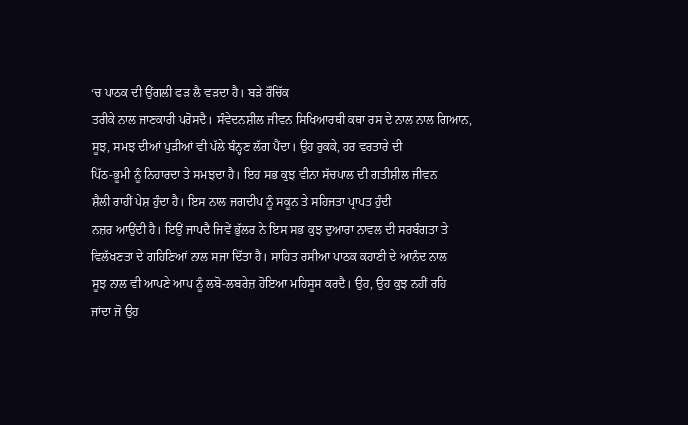‘ਚ ਪਾਠਕ ਦੀ ਉਂਗਲੀ ਫੜ ਲੈ ਵੜਦਾ ਹੈ। ਬੜੇ ਰੌਚਿੱਕ
ਤਰੀਕੇ ਨਾਲ ਜਾਣਕਾਰੀ ਪਰੋਸਦੈ। ਸੰਵੇਦਨਸ਼ੀਲ ਜੀਵਨ ਸਿਖਿਆਰਥੀ ਕਥਾ ਰਸ ਦੇ ਨਾਲ ਨਾਲ ਗਿਆਨ,
ਸੂਝ, ਸਮਝ ਦੀਆਂ ਪੁੜੀਆਂ ਵੀ ਪੱਲੇ ਬੰਨ੍ਹਣ ਲੱਗ ਪੈਂਦਾ। ਉਹ ਰੁਕਕੇ, ਹਰ ਵਰਤਾਰੇ ਦੀ
ਪਿੱਠ-ਭੂਮੀ ਨੂੰ ਨਿਹਾਰਦਾ ਤੇ ਸਮਝਦਾ ਹੈ। ਇਹ ਸਭ ਕੁਝ ਵੀਨਾ ਸੱਚਪਾਲ ਦੀ ਗਤੀਸ਼ੀਲ ਜੀਵਨ
ਸ਼ੈਲੀ ਰਾਹੀਂ ਪੇਸ਼ ਹੁੰਦਾ ਹੈ। ਇਸ ਨਾਲ ਜਗਦੀਪ ਨੂੰ ਸਕੂਨ ਤੇ ਸਹਿਜਤਾ ਪ੍ਰਾਪਤ ਹੁੰਦੀ
ਨਜ਼ਰ ਆਉਂਦੀ ਹੈ। ਇਉਂ ਜਾਪਦੈ ਜਿਵੇਂ ਭੁੱਲਰ ਨੇ ਇਸ ਸਭ ਕੁਝ ਦੁਆਰਾ ਨਾਵਲ ਦੀ ਸਰਬੰਗਤਾ ਤੇ
ਵਿਲੱਖਣਤਾ ਦੇ ਗਹਿਣਿਆਂ ਨਾਲ ਸਜਾ ਦਿੱਤਾ ਹੈ। ਸਾਹਿਤ ਰਸੀਆ ਪਾਠਕ ਕਹਾਣੀ ਦੇ ਆਨੰਦ ਨਾਲ
ਸੂਝ ਨਾਲ ਵੀ ਆਪਣੇ ਆਪ ਨੂੰ ਲਬੋ-ਲਬਰੇਜ਼ ਹੋਇਆ ਮਹਿਸੂਸ ਕਰਦੈ। ਉਹ, ਉਹ ਕੁਝ ਨਹੀਂ ਰਹਿ
ਜਾਂਦਾ ਜੋ ਉਹ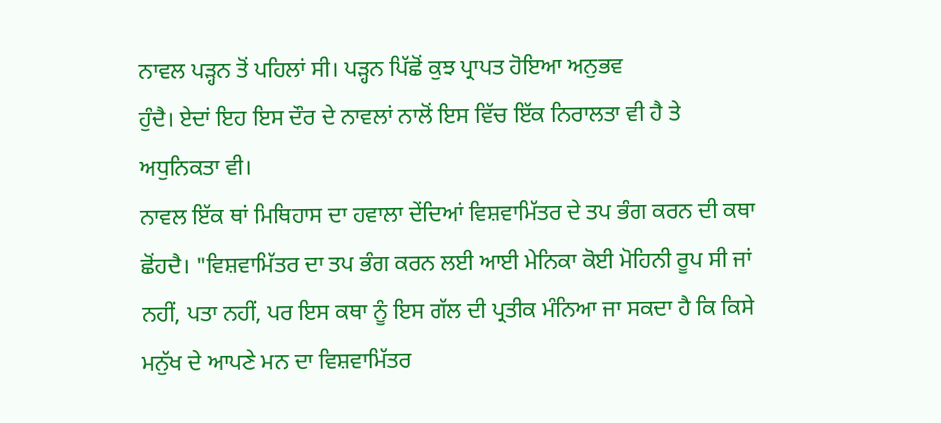ਨਾਵਲ ਪੜ੍ਹਨ ਤੋਂ ਪਹਿਲਾਂ ਸੀ। ਪੜ੍ਹਨ ਪਿੱਛੋਂ ਕੁਝ ਪ੍ਰਾਪਤ ਹੋਇਆ ਅਨੁਭਵ
ਹੁੰਦੈ। ਏਦਾਂ ਇਹ ਇਸ ਦੌਰ ਦੇ ਨਾਵਲਾਂ ਨਾਲੋਂ ਇਸ ਵਿੱਚ ਇੱਕ ਨਿਰਾਲਤਾ ਵੀ ਹੈ ਤੇ
ਅਧੁਨਿਕਤਾ ਵੀ।
ਨਾਵਲ ਇੱਕ ਥਾਂ ਮਿਥਿਹਾਸ ਦਾ ਹਵਾਲਾ ਦੇਂਦਿਆਂ ਵਿਸ਼ਵਾਮਿੱਤਰ ਦੇ ਤਪ ਭੰਗ ਕਰਨ ਦੀ ਕਥਾ
ਛੋਂਹਦੈ। "ਵਿਸ਼ਵਾਮਿੱਤਰ ਦਾ ਤਪ ਭੰਗ ਕਰਨ ਲਈ ਆਈ ਮੇਨਿਕਾ ਕੋਈ ਮੋਹਿਨੀ ਰੂਪ ਸੀ ਜਾਂ
ਨਹੀਂ, ਪਤਾ ਨਹੀਂ, ਪਰ ਇਸ ਕਥਾ ਨੂੰ ਇਸ ਗੱਲ ਦੀ ਪ੍ਰਤੀਕ ਮੰਨਿਆ ਜਾ ਸਕਦਾ ਹੈ ਕਿ ਕਿਸੇ
ਮਨੁੱਖ ਦੇ ਆਪਣੇ ਮਨ ਦਾ ਵਿਸ਼ਵਾਮਿੱਤਰ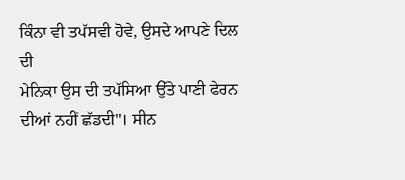ਕਿੰਨਾ ਵੀ ਤਪੱਸਵੀ ਹੋਵੇ, ਉਸਦੇ ਆਪਣੇ ਦਿਲ ਦੀ
ਮੇਨਿਕਾ ਉਸ ਦੀ ਤਪੱਸਿਆ ਉੱਤੇ ਪਾਣੀ ਫੇਰਨ ਦੀਆਂ ਨਹੀਂ ਛੱਡਦੀ"। ਸੀਨ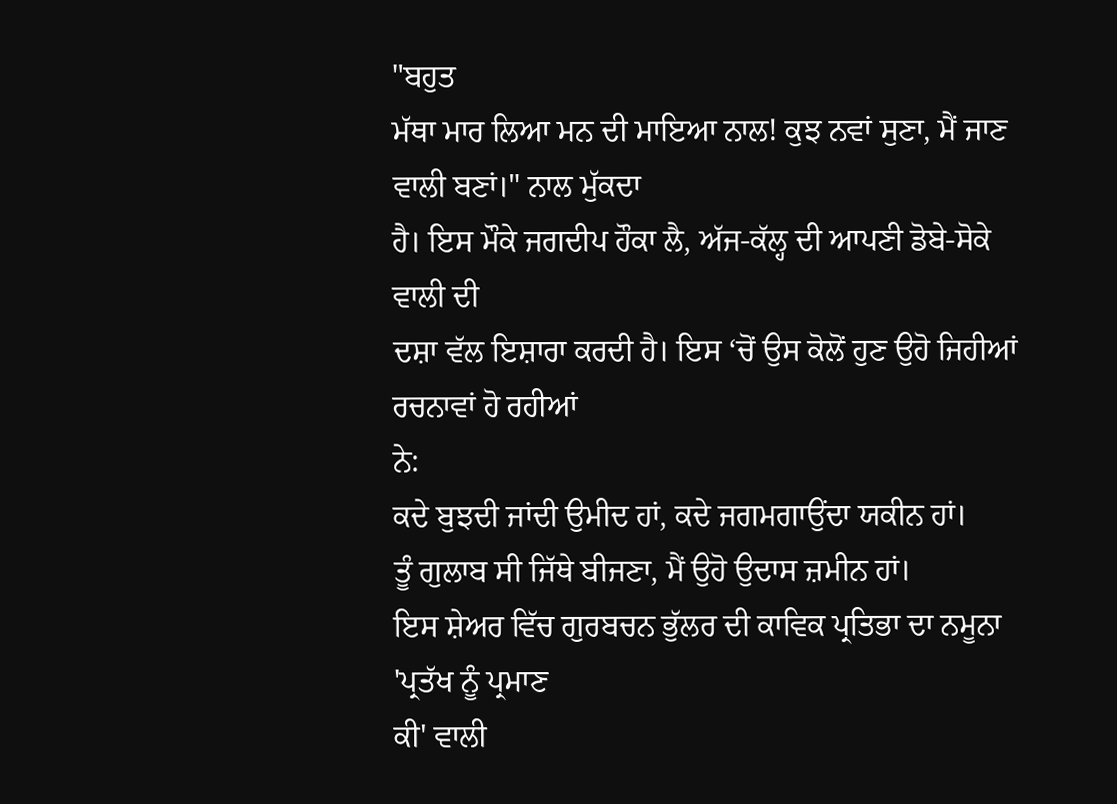"ਬਹੁਤ
ਮੱਥਾ ਮਾਰ ਲਿਆ ਮਨ ਦੀ ਮਾਇਆ ਨਾਲ! ਕੁਝ ਨਵਾਂ ਸੁਣਾ, ਮੈਂ ਜਾਣ ਵਾਲੀ ਬਣਾਂ।" ਨਾਲ ਮੁੱਕਦਾ
ਹੈ। ਇਸ ਮੌਕੇ ਜਗਦੀਪ ਹੌਕਾ ਲੈ, ਅੱਜ-ਕੱਲ੍ਹ ਦੀ ਆਪਣੀ ਡੋਬੇ-ਸੋਕੇ ਵਾਲੀ ਦੀ
ਦਸ਼ਾ ਵੱਲ ਇਸ਼ਾਰਾ ਕਰਦੀ ਹੈ। ਇਸ ‘ਚੋਂ ਉਸ ਕੋਲੋਂ ਹੁਣ ਉਹੋ ਜਿਹੀਆਂ ਰਚਨਾਵਾਂ ਹੋ ਰਹੀਆਂ
ਨੇ:
ਕਦੇ ਬੁਝਦੀ ਜਾਂਦੀ ਉਮੀਦ ਹਾਂ, ਕਦੇ ਜਗਮਗਾਉਂਦਾ ਯਕੀਨ ਹਾਂ।
ਤੂੰ ਗੁਲਾਬ ਸੀ ਜਿੱਥੇ ਬੀਜਣਾ, ਮੈਂ ਉਹੋ ਉਦਾਸ ਜ਼ਮੀਨ ਹਾਂ।
ਇਸ ਸ਼ੇਅਰ ਵਿੱਚ ਗੁਰਬਚਨ ਭੁੱਲਰ ਦੀ ਕਾਵਿਕ ਪ੍ਰਤਿਭਾ ਦਾ ਨਮੂਨਾ 'ਪ੍ਰਤੱਖ ਨੂੰ ਪ੍ਰਮਾਣ
ਕੀ' ਵਾਲੀ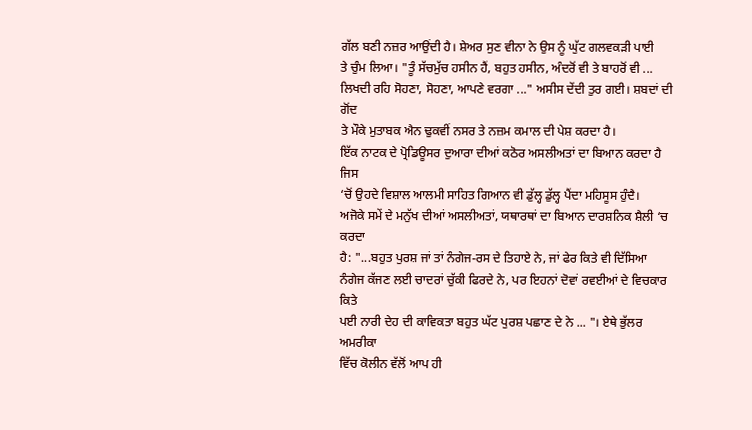ਗੱਲ ਬਣੀ ਨਜ਼ਰ ਆਉਂਦੀ ਹੈ। ਸ਼ੇਅਰ ਸੁਣ ਵੀਨਾ ਨੇ ਉਸ ਨੂੰ ਘੁੱਟ ਗਲਵਕੜੀ ਪਾਈ
ਤੇ ਚੁੰਮ ਲਿਆ। "ਤੂੰ ਸੱਚਮੁੱਚ ਹਸੀਨ ਹੈਂ, ਬਹੁਤ ਹਸੀਨ, ਅੰਦਰੋਂ ਵੀ ਤੇ ਬਾਹਰੋਂ ਵੀ ...
ਲਿਖਦੀ ਰਹਿ ਸੋਹਣਾ, ਸੋਹਣਾ, ਆਪਣੇ ਵਰਗਾ ..." ਅਸੀਸ ਦੇਂਦੀ ਤੁਰ ਗਈ। ਸ਼ਬਦਾਂ ਦੀ ਗੋਂਦ
ਤੇ ਮੌਕੇ ਮੁਤਾਬਕ ਐਨ ਢੁਕਵੀਂ ਨਸਰ ਤੇ ਨਜ਼ਮ ਕਮਾਲ ਦੀ ਪੇਸ਼ ਕਰਦਾ ਹੈ।
ਇੱਕ ਨਾਟਕ ਦੇ ਪ੍ਰੋਡਿਊਸਰ ਦੁਆਰਾ ਦੀਆਂ ਕਠੋਰ ਅਸਲੀਅਤਾਂ ਦਾ ਬਿਆਨ ਕਰਦਾ ਹੈ ਜਿਸ
‘ਚੋਂ ਉਹਦੇ ਵਿਸ਼ਾਲ ਆਲਮੀ ਸਾਹਿਤ ਗਿਆਨ ਵੀ ਡੁੱਲ੍ਹ ਡੁੱਲ੍ਹ ਪੈਂਦਾ ਮਹਿਸੂਸ ਹੁੰਦੈ।
ਅਜੋਕੇ ਸਮੇਂ ਦੇ ਮਨੁੱਖ ਦੀਆਂ ਅਸਲੀਅਤਾਂ, ਯਥਾਰਥਾਂ ਦਾ ਬਿਆਨ ਦਾਰਸ਼ਨਿਕ ਸ਼ੈਲੀ ‘ਚ ਕਰਦਾ
ਹੈ: "...ਬਹੁਤ ਪੁਰਸ਼ ਜਾਂ ਤਾਂ ਨੰਗੇਜ-ਰਸ ਦੇ ਤਿਹਾਏ ਨੇ, ਜਾਂ ਫੇਰ ਕਿਤੇ ਵੀ ਦਿੱਸਿਆ
ਨੰਗੇਜ ਕੱਜਣ ਲਈ ਚਾਦਰਾਂ ਚੁੱਕੀ ਫਿਰਦੇ ਨੇ, ਪਰ ਇਹਨਾਂ ਦੋਵਾਂ ਰਵਈਆਂ ਦੇ ਵਿਚਕਾਰ ਕਿਤੇ
ਪਈ ਨਾਰੀ ਦੇਹ ਦੀ ਕਾਵਿਕਤਾ ਬਹੁਤ ਘੱਟ ਪੁਰਸ਼ ਪਛਾਣ ਦੇ ਨੇ ... "। ਏਥੇ ਭੁੱਲਰ ਅਮਰੀਕਾ
ਵਿੱਚ ਕੋਲੀਨ ਵੱਲੋਂ ਆਪ ਹੀ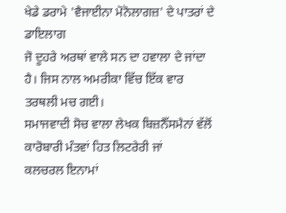ਖੇਡੇ ਡਰਾਮੇ 'ਵੈਜਾਈਨਾ ਮੋਨੋਲਾਗਜ਼' ਦੇ ਪਾਤਰਾਂ ਦੇ ਡਾਇਲਾਗ
ਜੋ ਦੂਹਰੇ ਅਰਥਾਂ ਵਾਲੇ ਸਨ ਦਾ ਹਵਾਲਾ ਦੇ ਜਾਂਦਾ ਹੈ। ਜਿਸ ਨਾਲ ਅਮਰੀਕਾ ਵਿੱਚ ਇੱਕ ਵਾਰ
ਤਰਥਲੀ ਮਚ ਗਈ।
ਸਮਾਜਵਾਦੀ ਸੋਚ ਵਾਲਾ ਲੇਖਕ ਬਿਜ਼ਨੈੱਸਮੈਨਾਂ ਵੱਲੋਂ ਕਾਰੋਬਾਰੀ ਮੰਤਵਾਂ ਹਿਤ ਲਿਟਰੇਰੀ ਜਾਂ
ਕਲਚਰਲ ਇਨਾਮਾਂ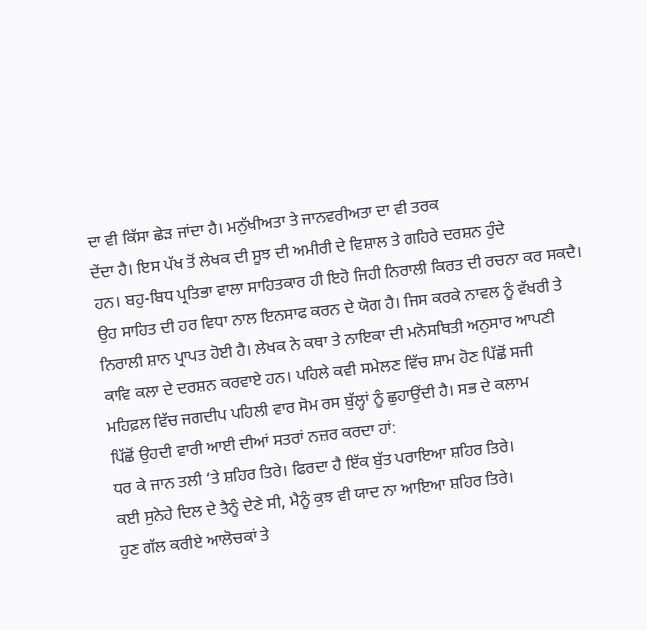ਦਾ ਵੀ ਕਿੱਸਾ ਛੇੜ ਜਾਂਦਾ ਹੈ। ਮਨੁੱਖੀਅਤਾ ਤੇ ਜਾਨਵਰੀਅਤਾ ਦਾ ਵੀ ਤਰਕ
ਦੇਂਦਾ ਹੈ। ਇਸ ਪੱਖ ਤੋਂ ਲੇਖਕ ਦੀ ਸੂਝ ਦੀ ਅਮੀਰੀ ਦੇ ਵਿਸ਼ਾਲ ਤੇ ਗਹਿਰੇ ਦਰਸ਼ਨ ਹੁੰਦੇ
ਹਨ। ਬਹੁ-ਬਿਧ ਪ੍ਰਤਿਭਾ ਵਾਲਾ ਸਾਹਿਤਕਾਰ ਹੀ ਇਹੋ ਜਿਹੀ ਨਿਰਾਲੀ ਕਿਰਤ ਦੀ ਰਚਨਾ ਕਰ ਸਕਦੈ।
ਉਹ ਸਾਹਿਤ ਦੀ ਹਰ ਵਿਧਾ ਨਾਲ ਇਨਸਾਫ ਕਰਨ ਦੇ ਯੋਗ ਹੈ। ਜਿਸ ਕਰਕੇ ਨਾਵਲ ਨੂੰ ਵੱਖਰੀ ਤੇ
ਨਿਰਾਲੀ ਸ਼ਾਨ ਪ੍ਰਾਪਤ ਹੋਈ ਹੈ। ਲੇਖਕ ਨੇ ਕਥਾ ਤੇ ਨਾਇਕਾ ਦੀ ਮਨੋਸਥਿਤੀ ਅਨੁਸਾਰ ਆਪਣੀ
ਕਾਵਿ ਕਲਾ ਦੇ ਦਰਸ਼ਨ ਕਰਵਾਏ ਹਨ। ਪਹਿਲੇ ਕਵੀ ਸਮੇਲਣ ਵਿੱਚ ਸ਼ਾਮ ਹੋਣ ਪਿੱਛੋਂ ਸਜੀ
ਮਹਿਫ਼ਲ ਵਿੱਚ ਜਗਦੀਪ ਪਹਿਲੀ ਵਾਰ ਸੋਮ ਰਸ ਬੁੱਲ੍ਹਾਂ ਨੂੰ ਛੁਹਾਉਂਦੀ ਹੈ। ਸਭ ਦੇ ਕਲਾਮ
ਪਿੱਛੋਂ ਉਹਦੀ ਵਾਰੀ ਆਈ ਦੀਆਂ ਸਤਰਾਂ ਨਜ਼ਰ ਕਰਦਾ ਹਾਂ:
ਧਰ ਕੇ ਜਾਨ ਤਲੀ ‘ਤੇ ਸ਼ਹਿਰ ਤਿਰੇ। ਫਿਰਦਾ ਹੈ ਇੱਕ ਬੁੱਤ ਪਰਾਇਆ ਸ਼ਹਿਰ ਤਿਰੇ।
ਕਈ ਸੁਨੇਹੇ ਦਿਲ ਦੇ ਤੈਨੂੰ ਦੇਣੇ ਸੀ, ਮੈਨੂੰ ਕੁਝ ਵੀ ਯਾਦ ਨਾ ਆਇਆ ਸ਼ਹਿਰ ਤਿਰੇ।
ਹੁਣ ਗੱਲ ਕਰੀਏ ਆਲੋਚਕਾਂ ਤੇ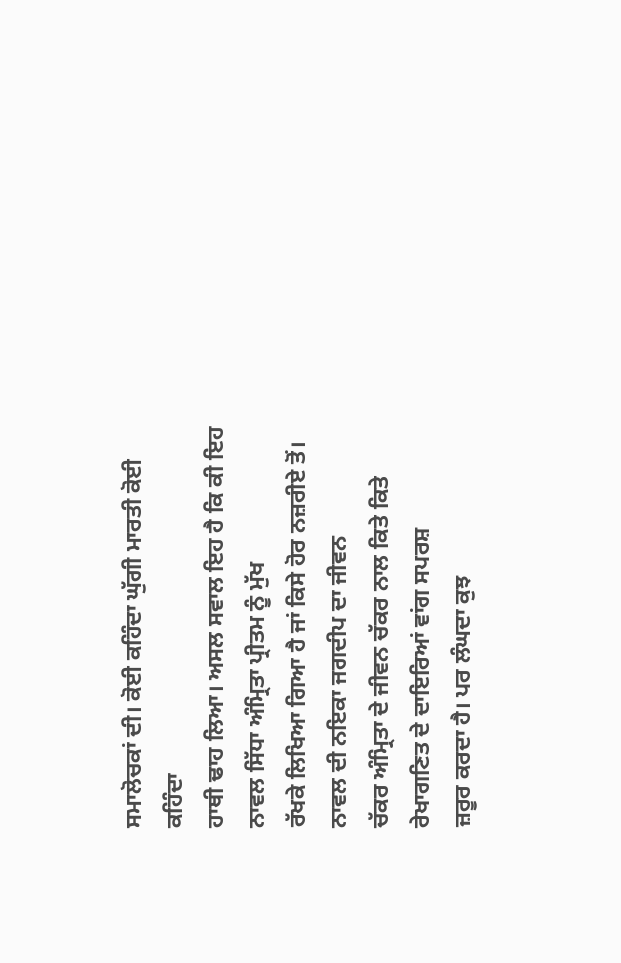ਸਮਾਲੋਚਕਾਂ ਦੀ। ਕੋਈ ਕਹਿੰਦਾ ਘੁੱਗੀ ਮਾਰਤੀ ਕੋਈ ਕਹਿੰਦਾ
ਹਾਥੀ ਢਾਹ ਲਿਆ। ਅਸਲ ਸਵਾਲ ਇਹ ਹੈ ਕਿ ਕੀ ਇਹ ਨਾਵਲ ਸਿੱਧਾ ਅੰਮ੍ਰਿਤਾ ਪ੍ਰੀਤਮ ਨੂੰ ਮੁੱਖ
ਰੱਖਕੇ ਲਿਖਿਆ ਗਿਆ ਹੈ ਜਾਂ ਕਿਸੇ ਹੋਰ ਨਜ਼ਰੀਏ ਤੋਂ। ਨਾਵਲ ਦੀ ਨਇਕਾ ਜਗਦੀਪ ਦਾ ਜੀਵਨ
ਚੱਕਰ ਅੰਮ੍ਰਿਤਾ ਦੇ ਜੀਵਨ ਚੱਕਰ ਨਾਲ ਕਿਤੇ ਕਿਤੇ ਰੇਖਾਗਣਿਤ ਦੇ ਦਾਇਰਿਆਂ ਵਾਂਗ ਸਪਰਸ਼
ਜ਼ਰੂਰ ਕਰਦਾ ਹੈ। ਪਰ ਲੰਘਦਾ ਕੁਝ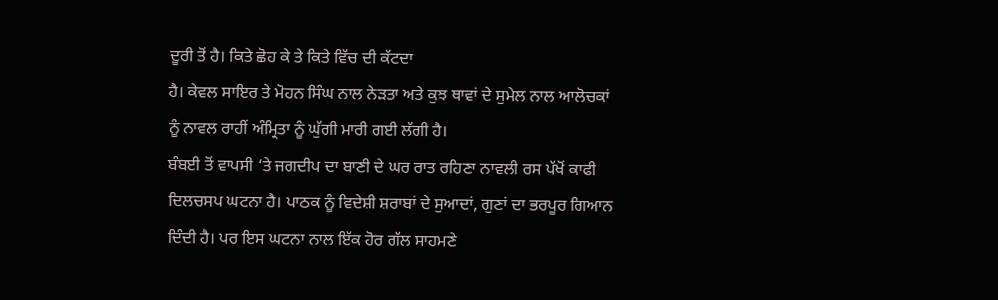ਦੂਰੀ ਤੋਂ ਹੈ। ਕਿਤੇ ਛੋਹ ਕੇ ਤੇ ਕਿਤੇ ਵਿੱਚ ਦੀ ਕੱਟਦਾ
ਹੈ। ਕੇਵਲ ਸਾਇਰ ਤੇ ਮੋਹਨ ਸਿੰਘ ਨਾਲ ਨੇੜਤਾ ਅਤੇ ਕੁਝ ਥਾਵਾਂ ਦੇ ਸੁਮੇਲ ਨਾਲ ਆਲੋਚਕਾਂ
ਨੂੰ ਨਾਵਲ ਰਾਹੀਂ ਅੰਮ੍ਰਿਤਾ ਨੂੰ ਘੁੱਗੀ ਮਾਰੀ ਗਈ ਲੱਗੀ ਹੈ।
ਬੰਬਈ ਤੋਂ ਵਾਪਸੀ ‘ਤੇ ਜਗਦੀਪ ਦਾ ਬਾਣੀ ਦੇ ਘਰ ਰਾਤ ਰਹਿਣਾ ਨਾਵਲੀ ਰਸ ਪੱਖੋਂ ਕਾਫੀ
ਦਿਲਚਸਪ ਘਟਨਾ ਹੈ। ਪਾਠਕ ਨੂੰ ਵਿਦੇਸ਼ੀ ਸ਼ਰਾਬਾਂ ਦੇ ਸੁਆਦਾਂ, ਗੁਣਾਂ ਦਾ ਭਰਪੂਰ ਗਿਆਨ
ਦਿੰਦੀ ਹੈ। ਪਰ ਇਸ ਘਟਨਾ ਨਾਲ ਇੱਕ ਹੋਰ ਗੱਲ ਸਾਹਮਣੇ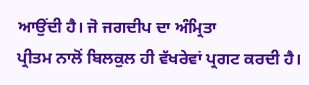ਆਉਂਦੀ ਹੈ। ਜੋ ਜਗਦੀਪ ਦਾ ਅੰਮ੍ਰਿਤਾ
ਪ੍ਰੀਤਮ ਨਾਲੋਂ ਬਿਲਕੁਲ ਹੀ ਵੱਖਰੇਵਾਂ ਪ੍ਰਗਟ ਕਰਦੀ ਹੈ।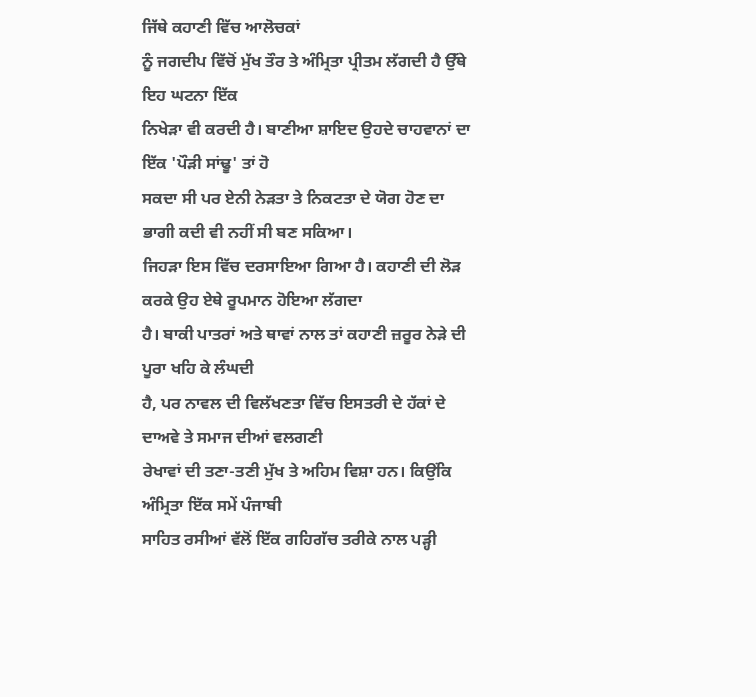ਜਿੱਥੇ ਕਹਾਣੀ ਵਿੱਚ ਆਲੋਚਕਾਂ
ਨੂੰ ਜਗਦੀਪ ਵਿੱਚੋਂ ਮੁੱਖ ਤੌਰ ਤੇ ਅੰਮ੍ਰਿਤਾ ਪ੍ਰੀਤਮ ਲੱਗਦੀ ਹੈ ਉੱਥੇ ਇਹ ਘਟਨਾ ਇੱਕ
ਨਿਖੇੜਾ ਵੀ ਕਰਦੀ ਹੈ। ਬਾਣੀਆ ਸ਼ਾਇਦ ਉਹਦੇ ਚਾਹਵਾਨਾਂ ਦਾ ਇੱਕ 'ਪੌੜੀ ਸਾਂਢੂ' ਤਾਂ ਹੋ
ਸਕਦਾ ਸੀ ਪਰ ਏਨੀ ਨੇੜਤਾ ਤੇ ਨਿਕਟਤਾ ਦੇ ਯੋਗ ਹੋਣ ਦਾ ਭਾਗੀ ਕਦੀ ਵੀ ਨਹੀਂ ਸੀ ਬਣ ਸਕਿਆ।
ਜਿਹੜਾ ਇਸ ਵਿੱਚ ਦਰਸਾਇਆ ਗਿਆ ਹੈ। ਕਹਾਣੀ ਦੀ ਲੋੜ ਕਰਕੇ ਉਹ ਏਥੇ ਰੂਪਮਾਨ ਹੋਇਆ ਲੱਗਦਾ
ਹੈ। ਬਾਕੀ ਪਾਤਰਾਂ ਅਤੇ ਥਾਵਾਂ ਨਾਲ ਤਾਂ ਕਹਾਣੀ ਜ਼ਰੂਰ ਨੇੜੇ ਦੀ ਪੂਰਾ ਖਹਿ ਕੇ ਲੰਘਦੀ
ਹੈ, ਪਰ ਨਾਵਲ ਦੀ ਵਿਲੱਖਣਤਾ ਵਿੱਚ ਇਸਤਰੀ ਦੇ ਹੱਕਾਂ ਦੇ ਦਾਅਵੇ ਤੇ ਸਮਾਜ ਦੀਆਂ ਵਲਗਣੀ
ਰੇਖਾਵਾਂ ਦੀ ਤਣਾ-ਤਣੀ ਮੁੱਖ ਤੇ ਅਹਿਮ ਵਿਸ਼ਾ ਹਨ। ਕਿਉਂਕਿ ਅੰਮ੍ਰਿਤਾ ਇੱਕ ਸਮੇਂ ਪੰਜਾਬੀ
ਸਾਹਿਤ ਰਸੀਆਂ ਵੱਲੋਂ ਇੱਕ ਗਹਿਗੱਚ ਤਰੀਕੇ ਨਾਲ ਪੜ੍ਹੀ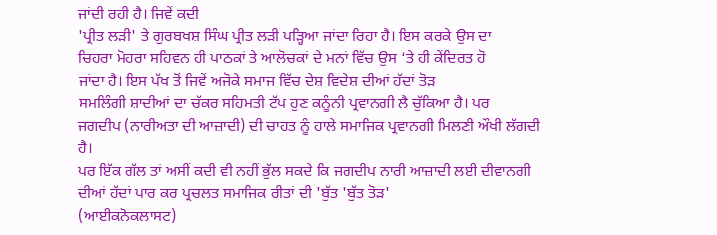ਜਾਂਦੀ ਰਹੀ ਹੈ। ਜਿਵੇਂ ਕਦੀ
'ਪ੍ਰੀਤ ਲੜੀ' ਤੇ ਗੁਰਬਖਸ਼ ਸਿੰਘ ਪ੍ਰੀਤ ਲੜੀ ਪੜ੍ਹਿਆ ਜਾਂਦਾ ਰਿਹਾ ਹੈ। ਇਸ ਕਰਕੇ ਉਸ ਦਾ
ਚਿਹਰਾ ਮੋਹਰਾ ਸਹਿਵਨ ਹੀ ਪਾਠਕਾਂ ਤੇ ਆਲੋਚਕਾਂ ਦੇ ਮਨਾਂ ਵਿੱਚ ਉਸ ‘ਤੇ ਹੀ ਕੇਂਦਿਰਤ ਹੋ
ਜਾਂਦਾ ਹੈ। ਇਸ ਪੱਖ ਤੋਂ ਜਿਵੇਂ ਅਜੋਕੇ ਸਮਾਜ ਵਿੱਚ ਦੇਸ਼ ਵਿਦੇਸ਼ ਦੀਆਂ ਹੱਦਾਂ ਤੋੜ
ਸਮਲਿੰਗੀ ਸ਼ਾਦੀਆਂ ਦਾ ਚੱਕਰ ਸਹਿਮਤੀ ਟੱਪ ਹੁਣ ਕਨੂੰਨੀ ਪ੍ਰਵਾਨਗੀ ਲੈ ਚੁੱਕਿਆ ਹੈ। ਪਰ
ਜਗਦੀਪ (ਨਾਰੀਅਤਾ ਦੀ ਆਜ਼ਾਦੀ) ਦੀ ਚਾਹਤ ਨੂੰ ਹਾਲੇ ਸਮਾਜਿਕ ਪ੍ਰਵਾਨਗੀ ਮਿਲਣੀ ਔਖੀ ਲੱਗਦੀ
ਹੈ।
ਪਰ ਇੱਕ ਗੱਲ ਤਾਂ ਅਸੀਂ ਕਦੀ ਵੀ ਨਹੀਂ ਭੁੱਲ ਸਕਦੇ ਕਿ ਜਗਦੀਪ ਨਾਰੀ ਆਜ਼ਾਦੀ ਲਈ ਦੀਵਾਨਗੀ
ਦੀਆਂ ਹੱਦਾਂ ਪਾਰ ਕਰ ਪ੍ਰਚਲਤ ਸਮਾਜਿਕ ਰੀਤਾਂ ਦੀ 'ਬੁੱਤ 'ਬੁੱਤ ਤੋੜ'
(ਆਈਕਨੋਕਲਾਸਟ)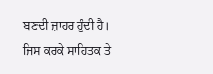ਬਣਦੀ ਜ਼ਾਹਰ ਹੁੰਦੀ ਹੈ। ਜਿਸ ਕਰਕੇ ਸਾਹਿਤਕ ਤੇ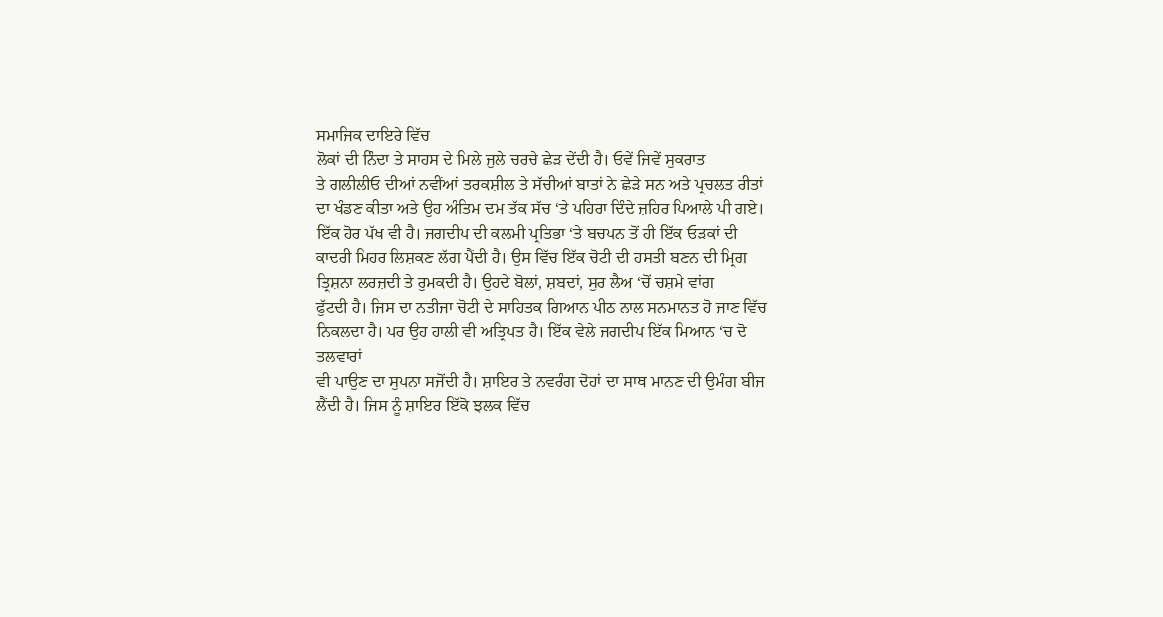ਸਮਾਜਿਕ ਦਾਇਰੇ ਵਿੱਚ
ਲੋਕਾਂ ਦੀ ਨਿੰਦਾ ਤੇ ਸਾਹਸ ਦੇ ਮਿਲੇ ਜੁਲੇ ਚਰਚੇ ਛੇੜ ਦੇਂਦੀ ਹੈ। ਓਵੇਂ ਜਿਵੇਂ ਸੁਕਰਾਤ
ਤੇ ਗਲੀਲੀਓ ਦੀਆਂ ਨਵੀਂਆਂ ਤਰਕਸ਼ੀਲ ਤੇ ਸੱਚੀਆਂ ਬਾਤਾਂ ਨੇ ਛੇੜੇ ਸਨ ਅਤੇ ਪ੍ਰਚਲਤ ਰੀਤਾਂ
ਦਾ ਖੰਡਣ ਕੀਤਾ ਅਤੇ ਉਹ ਅੰਤਿਮ ਦਮ ਤੱਕ ਸੱਚ ‘ਤੇ ਪਹਿਰਾ ਦਿੰਦੇ ਜ਼ਹਿਰ ਪਿਆਲੇ ਪੀ ਗਏ।
ਇੱਕ ਹੋਰ ਪੱਖ ਵੀ ਹੈ। ਜਗਦੀਪ ਦੀ ਕਲਮੀ ਪ੍ਰਤਿਭਾ ‘ਤੇ ਬਚਪਨ ਤੋਂ ਹੀ ਇੱਕ ਓੜਕਾਂ ਦੀ
ਕਾਦਰੀ ਮਿਹਰ ਲਿਸ਼ਕਣ ਲੱਗ ਪੈਂਦੀ ਹੈ। ਉਸ ਵਿੱਚ ਇੱਕ ਚੋਟੀ ਦੀ ਹਸਤੀ ਬਣਨ ਦੀ ਮ੍ਰਿਗ
ਤ੍ਰਿਸ਼ਨਾ ਲਰਜ਼ਦੀ ਤੇ ਰੁਮਕਦੀ ਹੈ। ਉਹਦੇ ਬੋਲਾਂ, ਸ਼ਬਦਾਂ, ਸੁਰ ਲੈਅ ‘ਚੋਂ ਚਸ਼ਮੇ ਵਾਂਗ
ਫੁੱਟਦੀ ਹੈ। ਜਿਸ ਦਾ ਨਤੀਜਾ ਚੋਟੀ ਦੇ ਸਾਹਿਤਕ ਗਿਆਨ ਪੀਠ ਨਾਲ ਸਨਮਾਨਤ ਹੋ ਜਾਣ ਵਿੱਚ
ਨਿਕਲਦਾ ਹੈ। ਪਰ ਉਹ ਹਾਲੀ ਵੀ ਅਤ੍ਰਿਪਤ ਹੈ। ਇੱਕ ਵੇਲੇ ਜਗਦੀਪ ਇੱਕ ਮਿਆਨ ‘ਚ ਦੋ ਤਲਵਾਰਾਂ
ਵੀ ਪਾਉਣ ਦਾ ਸੁਪਨਾ ਸਜੋਂਦੀ ਹੈ। ਸ਼ਾਇਰ ਤੇ ਨਵਰੰਗ ਦੋਹਾਂ ਦਾ ਸਾਥ ਮਾਨਣ ਦੀ ਉਮੰਗ ਬੀਜ
ਲੈਂਦੀ ਹੈ। ਜਿਸ ਨੂੰ ਸ਼ਾਇਰ ਇੱਕੋ ਝਲਕ ਵਿੱਚ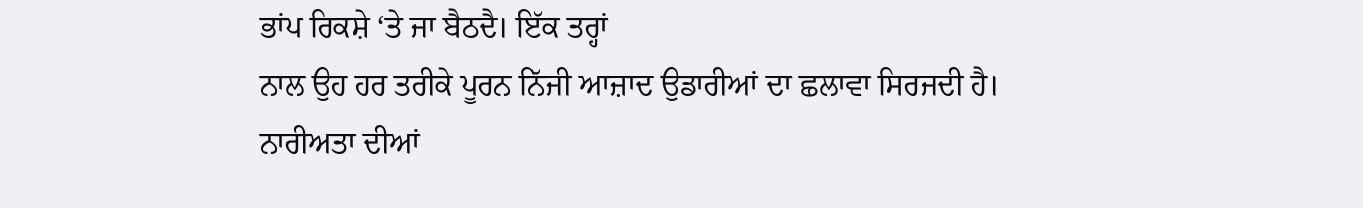ਭਾਂਪ ਰਿਕਸ਼ੇ ‘ਤੇ ਜਾ ਬੈਠਦੈ। ਇੱਕ ਤਰ੍ਹਾਂ
ਨਾਲ ਉਹ ਹਰ ਤਰੀਕੇ ਪੂਰਨ ਨਿੱਜੀ ਆਜ਼ਾਦ ਉਡਾਰੀਆਂ ਦਾ ਛਲਾਵਾ ਸਿਰਜਦੀ ਹੈ। ਨਾਰੀਅਤਾ ਦੀਆਂ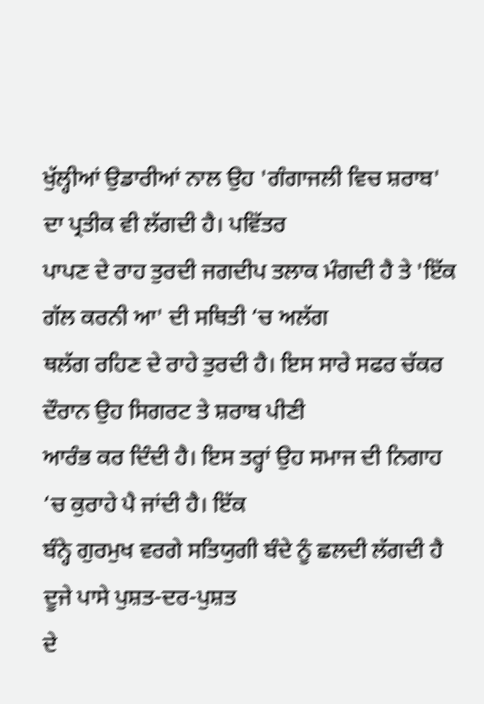ਖੁੱਲ੍ਹੀਆਂ ਉਡਾਰੀਆਂ ਨਾਲ ਉਹ 'ਗੰਗਾਜਲੀ ਵਿਚ ਸ਼ਰਾਬ' ਦਾ ਪ੍ਰਤੀਕ ਵੀ ਲੱਗਦੀ ਹੈ। ਪਵਿੱਤਰ
ਪਾਪਣ ਦੇ ਰਾਹ ਤੁਰਦੀ ਜਗਦੀਪ ਤਲਾਕ ਮੰਗਦੀ ਹੈ ਤੇ 'ਇੱਕ ਗੱਲ ਕਰਨੀ ਆ' ਦੀ ਸਥਿਤੀ ‘ਚ ਅਲੱਗ
ਥਲੱਗ ਰਹਿਣ ਦੇ ਰਾਹੇ ਤੁਰਦੀ ਹੈ। ਇਸ ਸਾਰੇ ਸਫਰ ਚੱਕਰ ਦੌਰਾਨ ਉਹ ਸਿਗਰਟ ਤੇ ਸ਼ਰਾਬ ਪੀਣੀ
ਆਰੰਭ ਕਰ ਦਿੰਦੀ ਹੈ। ਇਸ ਤਰ੍ਹਾਂ ਉਹ ਸਮਾਜ ਦੀ ਨਿਗਾਹ ‘ਚ ਕੁਰਾਹੇ ਪੈ ਜਾਂਦੀ ਹੈ। ਇੱਕ
ਬੰਨ੍ਹੇ ਗੁਰਮੁਖ ਵਰਗੇ ਸਤਿਯੁਗੀ ਬੰਦੇ ਨੂੰ ਛਲਦੀ ਲੱਗਦੀ ਹੈ ਦੂਜੇ ਪਾਸੇ ਪੁਸ਼ਤ-ਦਰ-ਪੁਸ਼ਤ
ਦੇ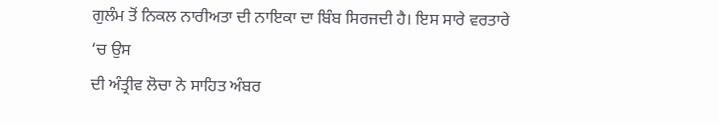ਗੁਲੰਮ ਤੋਂ ਨਿਕਲ ਨਾਰੀਅਤਾ ਦੀ ਨਾਇਕਾ ਦਾ ਬਿੰਬ ਸਿਰਜਦੀ ਹੈ। ਇਸ ਸਾਰੇ ਵਰਤਾਰੇ ‘ਚ ਉਸ
ਦੀ ਅੰਤ੍ਰੀਵ ਲੋਚਾ ਨੇ ਸਾਹਿਤ ਅੰਬਰ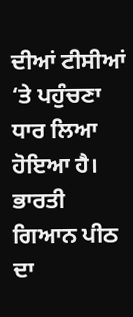ਦੀਆਂ ਟੀਸੀਆਂ ‘ਤੇ ਪਹੁੰਚਣਾ ਧਾਰ ਲਿਆ ਹੋਇਆ ਹੈ।
ਭਾਰਤੀ ਗਿਆਨ ਪੀਠ ਦਾ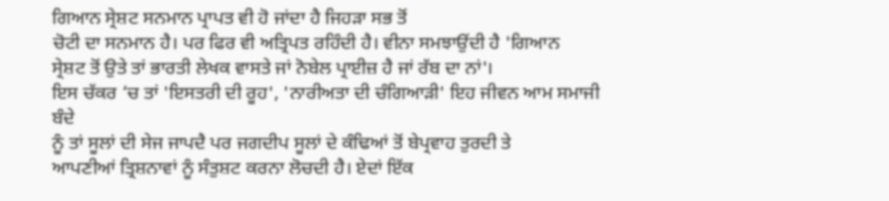ਗਿਆਨ ਸ੍ਰੇਸ਼ਟ ਸਨਮਾਨ ਪ੍ਰਾਪਤ ਵੀ ਹੋ ਜਾਂਦਾ ਹੈ ਜਿਹੜਾ ਸਭ ਤੋਂ
ਚੋਟੀ ਦਾ ਸਨਮਾਨ ਹੈ। ਪਰ ਫਿਰ ਵੀ ਅਤ੍ਰਿਪਤ ਰਹਿੰਦੀ ਹੈ। ਵੀਨਾ ਸਮਝਾਉਂਦੀ ਹੈ 'ਗਿਆਨ
ਸ੍ਰੇਸ਼ਟ ਤੋਂ ਉਤੇ ਤਾਂ ਭਾਰਤੀ ਲੇਖਕ ਵਾਸਤੇ ਜਾਂ ਨੋਬੇਲ ਪ੍ਰਾਈਜ਼ ਹੈ ਜਾਂ ਰੱਬ ਦਾ ਨਾਂ'।
ਇਸ ਚੱਕਰ ‘ਚ ਤਾਂ 'ਇਸਤਰੀ ਦੀ ਰੂਹ', 'ਨਾਰੀਅਤਾ ਦੀ ਚੰਗਿਆੜੀ' ਇਹ ਜੀਵਨ ਆਮ ਸਮਾਜੀ ਬੰਦੇ
ਨੂੰ ਤਾਂ ਸੂਲਾਂ ਦੀ ਸੇਜ ਜਾਪਦੈ ਪਰ ਜਗਦੀਪ ਸੂਲਾਂ ਦੇ ਕੰਢਿਆਂ ਤੋਂ ਬੇਪ੍ਰਵਾਹ ਤੁਰਦੀ ਤੇ
ਆਪਣੀਆਂ ਤ੍ਰਿਸ਼ਨਾਵਾਂ ਨੂੰ ਸੰਤੁਸ਼ਟ ਕਰਨਾ ਲੋਚਦੀ ਹੈ। ਏਦਾਂ ਇੱਕ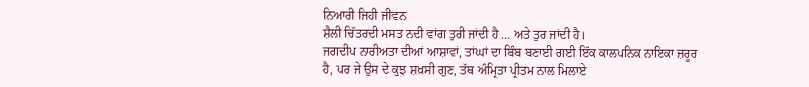ਨਿਆਰੀ ਜਿਹੀ ਜੀਵਨ
ਸ਼ੈਲੀ ਚਿੱਤਰਦੀ ਮਸਤ ਨਦੀ ਵਾਂਗ ਤੁਰੀ ਜਾਂਦੀ ਹੈ ... ਅਤੇ ਤੁਰ ਜਾਂਦੀ ਹੈ।
ਜਗਦੀਪ ਨਾਰੀਅਤਾ ਦੀਆਂ ਆਸ਼ਾਵਾਂ, ਤਾਂਘਾਂ ਦਾ ਬਿੰਬ ਬਣਾਈ ਗਈ ਇੱਕ ਕਾਲਪਨਿਕ ਨਾਇਕਾ ਜ਼ਰੂਰ
ਹੈ, ਪਰ ਜੇ ਉਸ ਦੇ ਕੁਝ ਸ਼ਖ਼ਸੀ ਗੁਣ, ਤੱਥ ਅੰਮ੍ਰਿਤਾ ਪ੍ਰੀਤਮ ਨਾਲ ਮਿਲਾਏ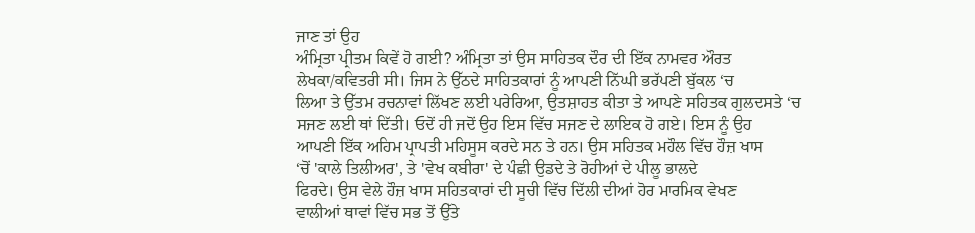ਜਾਣ ਤਾਂ ਉਹ
ਅੰਮ੍ਰਿਤਾ ਪ੍ਰੀਤਮ ਕਿਵੇਂ ਹੋ ਗਈ? ਅੰਮ੍ਰਿਤਾ ਤਾਂ ਉਸ ਸਾਹਿਤਕ ਦੌਰ ਦੀ ਇੱਕ ਨਾਮਵਰ ਔਰਤ
ਲੇਖਕਾ/ਕਵਿਤਰੀ ਸੀ। ਜਿਸ ਨੇ ਉੱਠਦੇ ਸਾਹਿਤਕਾਰਾਂ ਨੂੰ ਆਪਣੀ ਨਿੱਘੀ ਭਰੱਪਣੀ ਬੁੱਕਲ ‘ਚ
ਲਿਆ ਤੇ ਉੱਤਮ ਰਚਨਾਵਾਂ ਲਿੱਖਣ ਲਈ ਪਰੇਰਿਆ, ਉਤਸ਼ਾਹਤ ਕੀਤਾ ਤੇ ਆਪਣੇ ਸਹਿਤਕ ਗੁਲਦਸਤੇ ‘ਚ
ਸਜਣ ਲਈ ਥਾਂ ਦਿੱਤੀ। ਓਦੋਂ ਹੀ ਜਦੋਂ ਉਹ ਇਸ ਵਿੱਚ ਸਜਣ ਦੇ ਲਾਇਕ ਹੋ ਗਏ। ਇਸ ਨੂੰ ਉਹ
ਆਪਣੀ ਇੱਕ ਅਹਿਮ ਪ੍ਰਾਪਤੀ ਮਹਿਸੂਸ ਕਰਦੇ ਸਨ ਤੇ ਹਨ। ਉਸ ਸਹਿਤਕ ਮਹੌਲ ਵਿੱਚ ਹੌਜ਼ ਖਾਸ
‘ਚੋਂ 'ਕਾਲੇ ਤਿਲੀਅਰ', ਤੇ 'ਵੇਖ ਕਬੀਰਾ' ਦੇ ਪੰਛੀ ਉਡਦੇ ਤੇ ਰੋਹੀਆਂ ਦੇ ਪੀਲੂ ਭਾਲਦੇ
ਫਿਰਦੇ। ਉਸ ਵੇਲੇ ਹੌਜ਼ ਖਾਸ ਸਹਿਤਕਾਰਾਂ ਦੀ ਸੂਚੀ ਵਿੱਚ ਦਿੱਲੀ ਦੀਆਂ ਹੋਰ ਮਾਰਮਿਕ ਵੇਖਣ
ਵਾਲੀਆਂ ਥਾਵਾਂ ਵਿੱਚ ਸਭ ਤੋਂ ਉੱਤੇ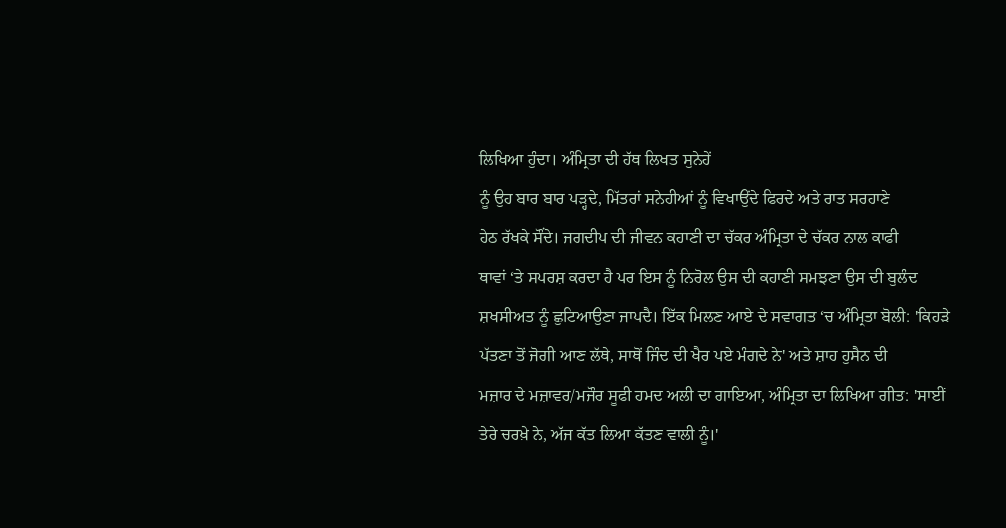ਲਿਖਿਆ ਹੁੰਦਾ। ਅੰਮ੍ਰਿਤਾ ਦੀ ਹੱਥ ਲਿਖਤ ਸੁਨੇਹੇਂ
ਨੂੰ ਉਹ ਬਾਰ ਬਾਰ ਪੜ੍ਹਦੇ, ਮਿੱਤਰਾਂ ਸਨੇਹੀਆਂ ਨੂੰ ਵਿਖਾਉਂਦੇ ਫਿਰਦੇ ਅਤੇ ਰਾਤ ਸਰਹਾਣੇ
ਹੇਠ ਰੱਖਕੇ ਸੌਂਦੇ। ਜਗਦੀਪ ਦੀ ਜੀਵਨ ਕਹਾਣੀ ਦਾ ਚੱਕਰ ਅੰਮ੍ਰਿਤਾ ਦੇ ਚੱਕਰ ਨਾਲ ਕਾਫੀ
ਥਾਵਾਂ ‘ਤੇ ਸਪਰਸ਼ ਕਰਦਾ ਹੈ ਪਰ ਇਸ ਨੂੰ ਨਿਰੋਲ ਉਸ ਦੀ ਕਹਾਣੀ ਸਮਝਣਾ ਉਸ ਦੀ ਬੁਲੰਦ
ਸ਼ਖਸੀਅਤ ਨੂੰ ਛੁਟਿਆਉਣਾ ਜਾਪਦੈ। ਇੱਕ ਮਿਲਣ ਆਏ ਦੇ ਸਵਾਗਤ ‘ਚ ਅੰਮ੍ਰਿਤਾ ਬੋਲੀ: 'ਕਿਹੜੇ
ਪੱਤਣਾ ਤੋਂ ਜੋਗੀ ਆਣ ਲੱਥੇ, ਸਾਥੋਂ ਜਿੰਦ ਦੀ ਖੈਰ ਪਏ ਮੰਗਦੇ ਨੇ' ਅਤੇ ਸ਼ਾਹ ਹੁਸੈਨ ਦੀ
ਮਜ਼ਾਰ ਦੇ ਮਜ਼ਾਵਰ/ਮਜੌਰ ਸੂਫੀ ਹਮਦ ਅਲੀ ਦਾ ਗਾਇਆ, ਅੰਮ੍ਰਿਤਾ ਦਾ ਲਿਖਿਆ ਗੀਤ: 'ਸਾਈਂ
ਤੇਰੇ ਚਰਖ਼ੇ ਨੇ, ਅੱਜ ਕੱਤ ਲਿਆ ਕੱਤਣ ਵਾਲੀ ਨੂੰ।'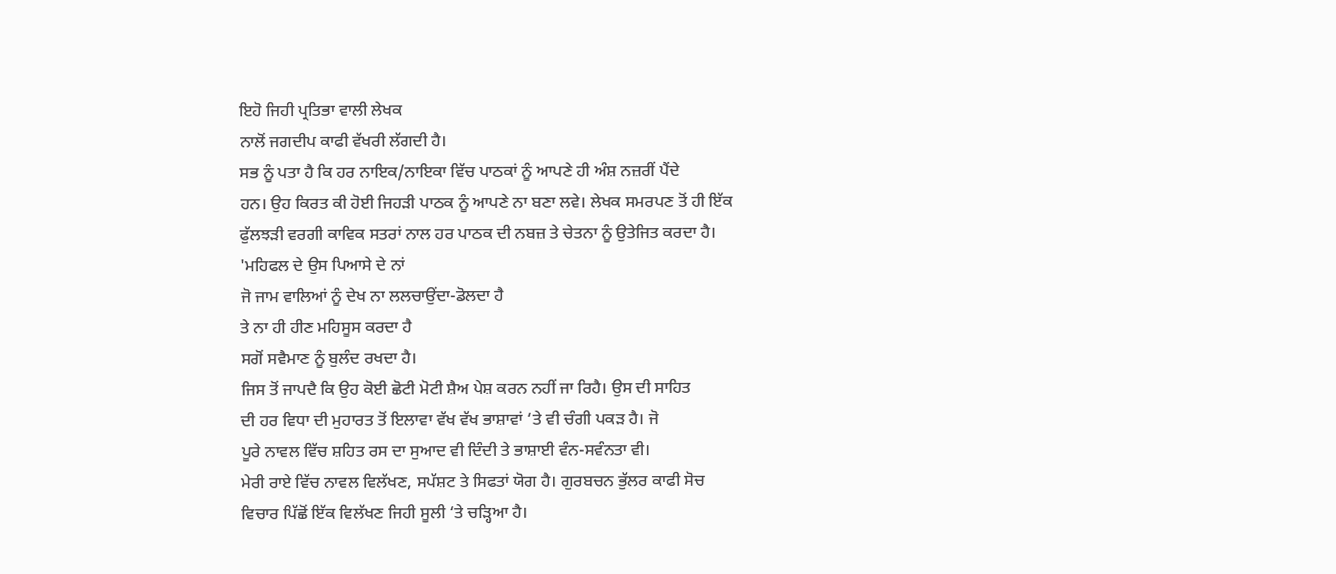ਇਹੋ ਜਿਹੀ ਪ੍ਰਤਿਭਾ ਵਾਲੀ ਲੇਖਕ
ਨਾਲੋਂ ਜਗਦੀਪ ਕਾਫੀ ਵੱਖਰੀ ਲੱਗਦੀ ਹੈ।
ਸਭ ਨੂੰ ਪਤਾ ਹੈ ਕਿ ਹਰ ਨਾਇਕ/ਨਾਇਕਾ ਵਿੱਚ ਪਾਠਕਾਂ ਨੂੰ ਆਪਣੇ ਹੀ ਅੰਸ਼ ਨਜ਼ਰੀਂ ਪੈਂਦੇ
ਹਨ। ਉਹ ਕਿਰਤ ਕੀ ਹੋਈ ਜਿਹੜੀ ਪਾਠਕ ਨੂੰ ਆਪਣੇ ਨਾ ਬਣਾ ਲਵੇ। ਲੇਖਕ ਸਮਰਪਣ ਤੋਂ ਹੀ ਇੱਕ
ਫੁੱਲਝੜੀ ਵਰਗੀ ਕਾਵਿਕ ਸਤਰਾਂ ਨਾਲ ਹਰ ਪਾਠਕ ਦੀ ਨਬਜ਼ ਤੇ ਚੇਤਨਾ ਨੂੰ ਉਤੇਜਿਤ ਕਰਦਾ ਹੈ।
'ਮਹਿਫਲ ਦੇ ਉਸ ਪਿਆਸੇ ਦੇ ਨਾਂ
ਜੋ ਜਾਮ ਵਾਲਿਆਂ ਨੂੰ ਦੇਖ ਨਾ ਲਲਚਾਉਂਦਾ-ਡੋਲਦਾ ਹੈ
ਤੇ ਨਾ ਹੀ ਹੀਣ ਮਹਿਸੂਸ ਕਰਦਾ ਹੈ
ਸਗੋਂ ਸਵੈਮਾਣ ਨੂੰ ਬੁਲੰਦ ਰਖਦਾ ਹੈ।
ਜਿਸ ਤੋਂ ਜਾਪਦੈ ਕਿ ਉਹ ਕੋਈ ਛੋਟੀ ਮੋਟੀ ਸ਼ੈਅ ਪੇਸ਼ ਕਰਨ ਨਹੀਂ ਜਾ ਰਿਹੈ। ਉਸ ਦੀ ਸਾਹਿਤ
ਦੀ ਹਰ ਵਿਧਾ ਦੀ ਮੁਹਾਰਤ ਤੋਂ ਇਲਾਵਾ ਵੱਖ ਵੱਖ ਭਾਸ਼ਾਵਾਂ ‘ਤੇ ਵੀ ਚੰਗੀ ਪਕੜ ਹੈ। ਜੋ
ਪੂਰੇ ਨਾਵਲ ਵਿੱਚ ਸ਼ਹਿਤ ਰਸ ਦਾ ਸੁਆਦ ਵੀ ਦਿੰਦੀ ਤੇ ਭਾਸ਼ਾਈ ਵੰਨ-ਸਵੰਨਤਾ ਵੀ।
ਮੇਰੀ ਰਾਏ ਵਿੱਚ ਨਾਵਲ ਵਿਲੱਖਣ, ਸਪੱਸ਼ਟ ਤੇ ਸਿਫਤਾਂ ਯੋਗ ਹੈ। ਗੁਰਬਚਨ ਭੁੱਲਰ ਕਾਫੀ ਸੋਚ
ਵਿਚਾਰ ਪਿੱਛੋਂ ਇੱਕ ਵਿਲੱਖਣ ਜਿਹੀ ਸੂਲੀ ‘ਤੇ ਚੜ੍ਹਿਆ ਹੈ।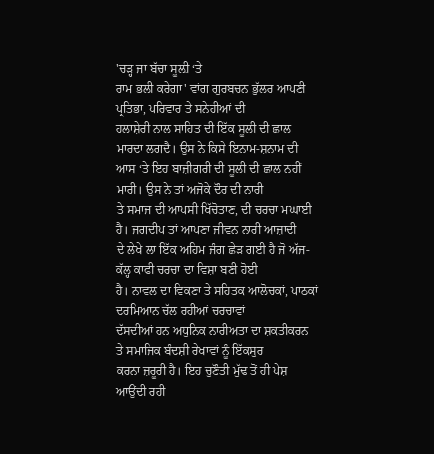'ਚੜ੍ਹ ਜਾ ਬੱਚਾ ਸੂਲ਼ੀ ‘ਤੇ
ਰਾਮ ਭਲੀ ਕਰੇਗਾ' ਵਾਂਗ ਗੁਰਬਚਨ ਭੁੱਲਰ ਆਪਣੀ ਪ੍ਰਤਿਭਾ, ਪਰਿਵਾਰ ਤੇ ਸਨੇਹੀਆਂ ਦੀ
ਹਲਾਸ਼ੇਰੀ ਨਾਲ ਸਾਹਿਤ ਦੀ ਇੱਕ ਸੂਲੀ ਦੀ ਛਾਲ ਮਾਰਦਾ ਲਗਦੈ। ਉਸ ਨੇ ਕਿਸੇ ਇਨਾਮ-ਸ਼ਨਾਮ ਦੀ
ਆਸ ‘ਤੇ ਇਹ ਬਾਜ਼ੀਗਰੀ ਦੀ ਸੂਲੀ ਦੀ ਛਾਲ ਨਹੀਂ ਮਾਰੀ। ਉਸ ਨੇ ਤਾਂ ਅਜੋਕੇ ਦੌਰ ਦੀ ਨਾਰੀ
ਤੇ ਸਮਾਜ ਦੀ ਆਪਸੀ ਖਿੱਚੋਤਾਣ, ਦੀ ਚਰਚਾ ਮਘਾਈ ਹੈ। ਜਗਦੀਪ ਤਾਂ ਆਪਣਾ ਜੀਵਨ ਨਾਰੀ ਆਜ਼ਾਦੀ
ਦੇ ਲੇਖੇ ਲਾ ਇੱਕ ਅਹਿਮ ਜੰਗ ਛੇੜ ਗਈ ਹੈ ਜੋ ਅੱਜ-ਕੱਲ੍ਹ ਕਾਫੀ ਚਰਚਾ ਦਾ ਵਿਸ਼ਾ ਬਣੀ ਹੋਈ
ਹੈ। ਨਾਵਲ ਦਾ ਵਿਕਣਾ ਤੇ ਸਹਿਤਕ ਆਲੋਚਕਾਂ, ਪਾਠਕਾਂ ਦਰਮਿਆਨ ਚੱਲ ਰਹੀਆਂ ਚਰਚਾਵਾਂ
ਦੱਸਦੀਆਂ ਹਨ ਅਧੁਨਿਕ ਨਾਰੀਅਤਾ ਦਾ ਸ਼ਕਤੀਕਰਨ ਤੇ ਸਮਾਜਿਕ ਬੰਦਸ਼ੀ ਰੇਖਾਵਾਂ ਨੂੰ ਇੱਕਸੁਰ
ਕਰਨਾ ਜ਼ਰੂਰੀ ਹੈ। ਇਹ ਚੁਣੌਤੀ ਮੁੱਢ ਤੋਂ ਹੀ ਪੇਸ਼ ਆਉਂਦੀ ਰਹੀ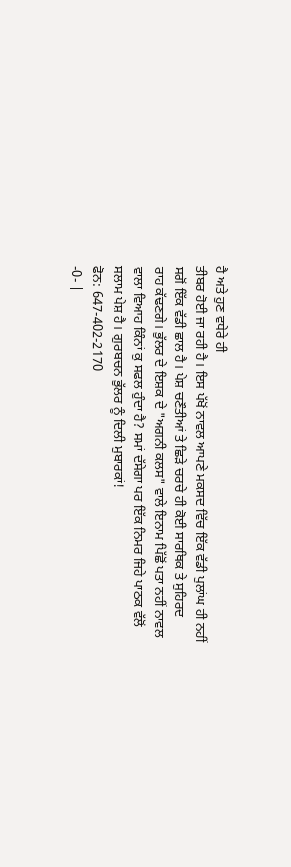ਹੈ ਅਤੇ ਹੁਣ ਵਧੇਰੇ ਹੀ
ਤੀਬਰ ਹੋਈ ਜਾ ਰਹੀ ਹੈ। ਇਸ ਪੱਖੋਂ ਨਾਵਲ ਆਪਣੇ ਮਕਸਦ ਵਿੱਚ ਇੱਕ ਵੱਡੀ ਪੁਲਾਂਘ ਹੀ ਨਹੀਂ
ਸਗੋਂ ਇੱਕ ਵੱਡੀ ਛਾਲ ਹੈ। ਪੇਸ਼ ਚਣੌਤੀਆਂ ਤੇ ਛਿੜੇ ਚਰਚੇ ਹੀ ਕੋਈ ਸਾਰਥਿਕ ਤੇ ਸੁਹਿਰਦ
ਰਾਹ ਕੱਢਣਗੇ। ਭੁੱਲਰ ਦੇ ਇਸ਼ਕ ਦੇ "ਅਗਨੀ ਕਲਸ" ਵਾਲੇ ਇਨਾਮ ਪਿੱਛੋਂ ਪਤਾ ਨਹੀਂ ਨਾਵਲ
ਵਾਲਾ ਵਿਆਹ ਕਿੰਨਾਂ ਕੁ ਸਫਲ ਹੁੰਦਾ ਹੈ? ਸਮਾਂ ਦੱਸੇਗਾ ਪਰ ਇੱਕ ਨਿਮਰ ਜਿਹੇ ਪਾਠਕ ਵੱਲੋਂ
ਸਲਾਮ ਪੇਸ਼ ਹੈ। ਗੁਰਬਚਨ ਭੁੱਲਰ ਨੂੰ ਦਿਲੀ ਮੁਬਾਰਕਾਂ!
ਫੋਨ: 647-402-2170
-0- |